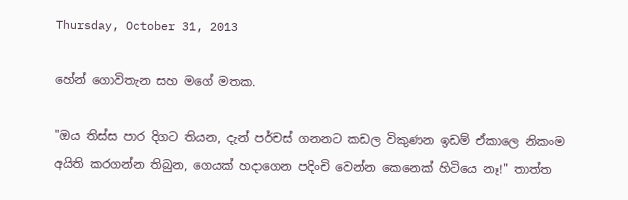Thursday, October 31, 2013

හේන් ගොවිතැන සහ මගේ මතක.

"ඔය තිස්ස පාර දිගට තියන, දැන් පර්චස් ගනනට කඩල විකුණන ඉඩම් ඒකාලෙ නිකංම අයිති කරගන්න තිබුන, ගෙයක් හදාගෙන පදිංචි වෙන්න කෙනෙක් හිටියෙ නෑ!" තාත්ත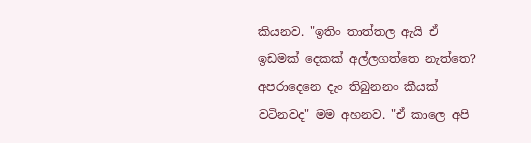කියනව. "ඉතිං තාත්තල ඇයි ඒ ඉඩමක් දෙකක් අල්ලගත්තෙ නැත්තෙ? අපරාදෙනෙ දැං තිබුනනං කීයක් වටිනවද" මම අහනව. "ඒ කාලෙ අපි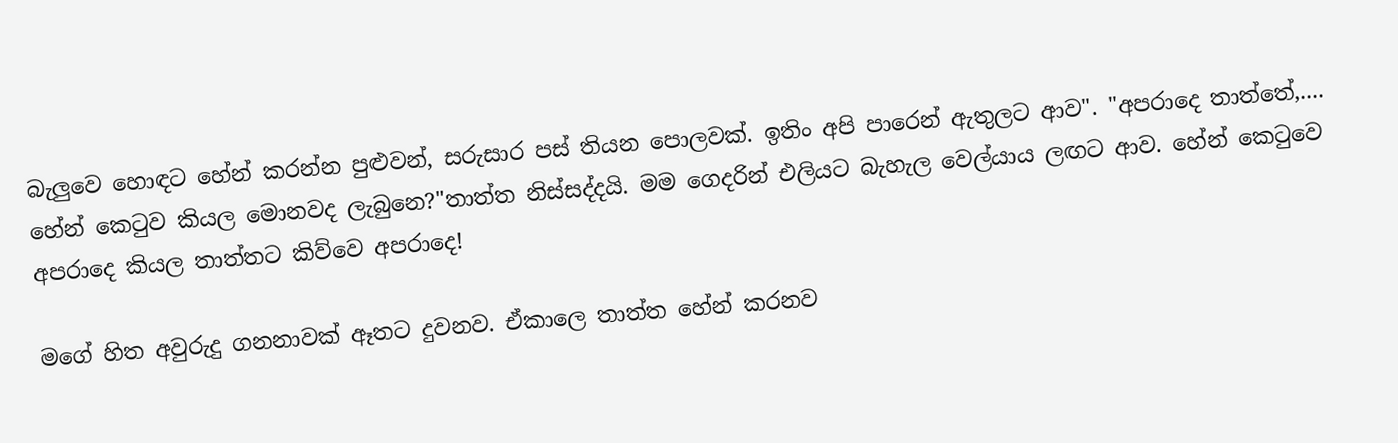බැලුවෙ හොඳට හේන් කරන්න පුළුවන්, සරුසාර පස් තියන පොලවක්. ඉතිං අපි පාරෙන් ඇතුලට ආව". "අපරාදෙ තාත්තේ,.... හේන් කෙටුව කියල මොනවද ලැබුනෙ?"තාත්ත නිස්සද්දයි. මම ගෙදරින් එලියට බැහැල වෙල්යාය ලඟට ආව. හේන් කෙටුවෙ අපරාදෙ කියල තාත්තට කිව්වෙ අපරාදෙ!

මගේ හිත අවුරුදු ගනනාවක් ඈතට දුවනව. ඒකාලෙ තාත්ත හේන් කරනව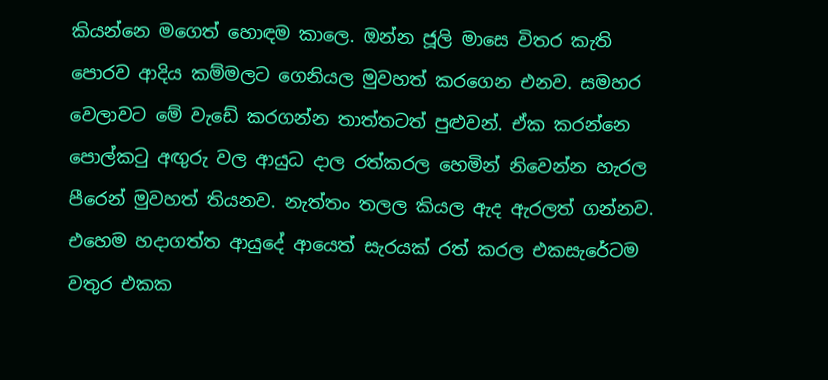කියන්නෙ මගෙත් හොඳම කාලෙ. ඔන්න ජූලි මාසෙ විතර කැති පොරව ආදිය කම්මලට ගෙනියල මුවහත් කරගෙන එනව. සමහර වෙලාවට මේ වැඩේ කරගන්න තාත්තටත් පුළුවන්. ඒක කරන්නෙ පොල්කටු අඟුරු වල ආයුධ දාල රත්කරල හෙමින් ‍නිවෙන්න හැරල පීරෙන් මුවහත් තියනව. නැත්තං තලල කියල ඇද ඇරලත් ගන්නව. එහෙම හදාගත්ත ආයුදේ ආයෙත් සැරයක් රත් කරල එකසැරේටම වතුර එකක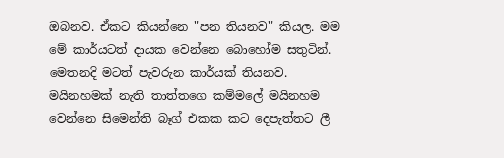ඔබනව. ඒකට කියන්නෙ "පන තියනව" කියල. මම මේ කාර්යටත් දායක වෙන්නෙ බොහෝම සතුටින්. මෙතනදි මටත් පැවරුන කාර්යක් තියනව. මයිනහමක් නැති තාත්තගෙ කම්මලේ මයිනහම වෙන්නෙ සිමෙන්ති බෑග් එකක කට දෙපැත්තට ලී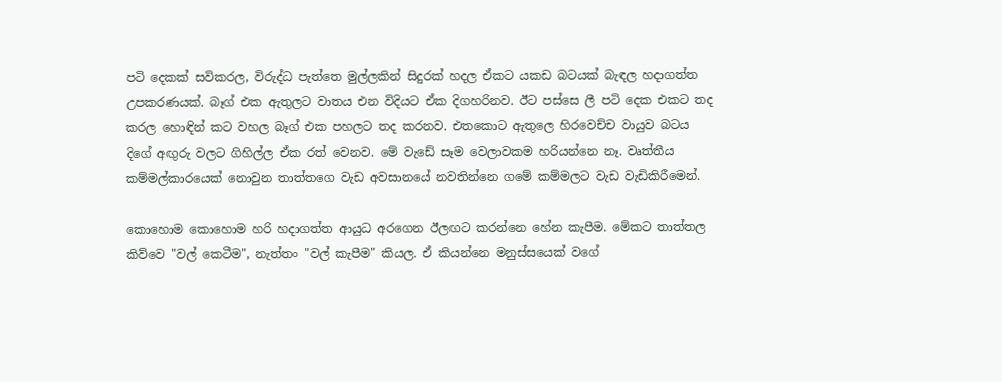පටි දෙකක් සවිකරල, විරුද්ධ පැත්තෙ මුල්ලකින් සිදුරක් හදල ඒකට යකඩ බටයක් බැඳල හදාගත්ත උපකරණයක්. බෑග් එක ඇතුලට වාතය එන විදියට ඒක දිගහරිනව. ඊට පස්සෙ ලී පටි දෙක එකට තද කරල හොඳින් කට වහල බෑග් එක පහලට තද කරනව. එතකොට ඇතුලෙ හිරවෙච්ච වායුව බටය දිගේ අඟුරු වලට ගිහිල්ල ඒක රත් වෙනව. මේ වැඩේ සෑම වෙලාවකම හරියන්නෙ නෑ. වෘත්තීය කම්මල්කාරයෙක් නොවුන තාත්තගෙ වැඩ අවසානයේ නවතින්නෙ ගමේ කම්මලට වැඩ වැඩිකිරීමෙන්.

කොහොම කොහොම හරි හදාගත්ත ආයුධ අරගෙන ඊලඟට කරන්නෙ හේන කැපීම. මේකට තාත්තල කිව්වෙ "වල් කෙටීම", නැත්තං "වල් කැපීම" කියල. ඒ කියන්නෙ මනුස්සයෙක් වගේ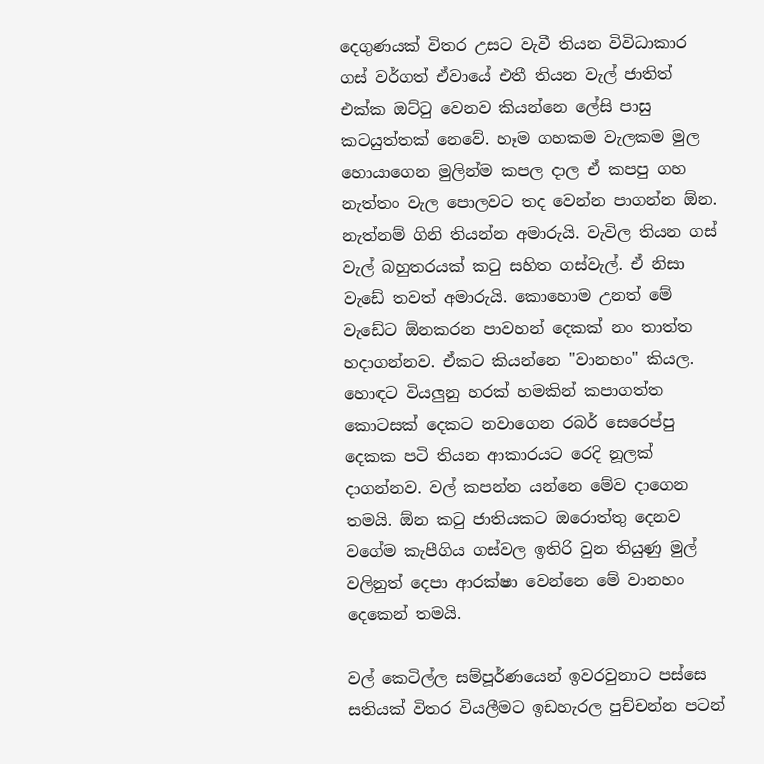දෙගුණයක් විතර උසට වැවී තියන විවිධාකාර ගස් වර්ගත් ඒවායේ එතී තියන වැල් ජාතිත් එක්ක ඔට්ටු වෙනව කියන්නෙ ලේසි පාසු කටයුත්තක් නෙවේ. හෑම ගහකම වැලකම මුල හොයාගෙන මුලින්ම කපල දාල ඒ කපපු ගහ නැත්තං වැල පොලවට තද වෙන්න පාගන්න ඕන. නැත්නම් ගිනි තියන්න අමාරුයි. වැවිල තියන ගස් වැල් බහුතරයක් කටු සහිත ගස්වැල්. ඒ නිසා වැඩේ තවත් අමාරුයි. කොහොම උනත් මේ වැඩේට ඕනකරන පාවහන් දෙකක් නං තාත්ත හදාගන්නව. ඒකට කියන්නෙ "වානහං" කියල. හොඳට වියලුනු හරක් හමකින් කපාගත්ත කොටසක් දෙකට නවාගෙන රබර් සෙරෙප්පු දෙකක පටි තියන ආකාරයට රෙදි නූලක් දාගන්නව. වල් කපන්න යන්නෙ මේව දාගෙන තමයි. ඕන කටු ජාතියකට ඔරොත්තු දෙනව වගේම කැපීගිය ගස්වල ඉතිරි වුන තියුණු මුල් වලිනුත් දෙපා ආරක්ෂා වෙන්නෙ මේ වානහං දෙකෙන් තමයි.

වල් කෙටිල්ල සම්පූර්ණයෙන් ඉවරවුනාට පස්සෙ සතියක් විතර වියලීමට ඉඩහැරල පුච්චන්න පටන්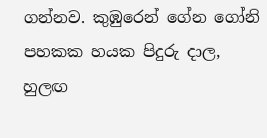ගන්නව. කුඹුරෙන් ගේන ගෝනි පහකක හයක පිදුරු දාල, හුලඟ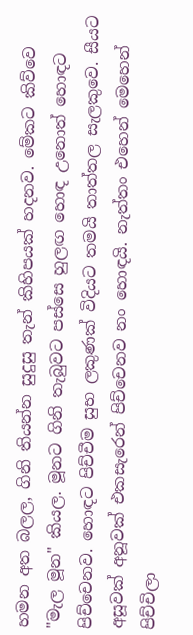හමන අත බලල, ගිනි තියන්න සුදුසු තැන් කිහිපයක් හදනව. මේකට කිව්වෙ "මැල මූන" කියල. මූනට ගිනි තැබුවට පස්සෙ හුලඟ හොඳ උනොත් හොඳට පිච්චෙනව. හොඳට පිච්චීම සුභ ලකුණක් විදියට තමයි තාත්තල සැලකුවෙ. සීයට අසූවක් අනූවක් එකසැරෙන් පිච්චෙනව නං හොඳයි. නැත්තං එහෙන් මෙහෙන් පිච්චිලා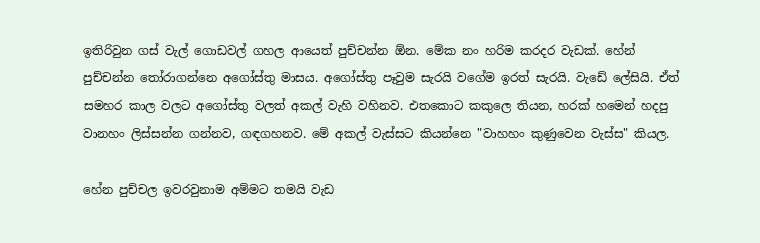ඉතිරිවුන ගස් වැල් ගොඩවල් ගහල ආයෙත් පුච්චන්න ඕන. මේක නං හරිම කරදර වැඩක්. හේන් පුච්චන්න තෝරාගන්නෙ අගෝස්තු මාසය. අගෝස්තු පෑවුම සැරයි වගේම ඉරත් සැරයි. වැඩේ ලේසියි. ඒත් සමහර කාල වලට අගෝස්තු වලත් අකල් වැහි වහිනව. එතකොට කකුලෙ තියන, හරක් හමෙන් හදපු වානහං ලිස්සන්න ගන්නව, ගඳගහනව. මේ අකල් වැස්සට කියන්නෙ "වාහහං කුණුවෙන වැස්ස" කියල.

හේන පුච්චල ඉවරවුනාම අම්මට තමයි වැඩ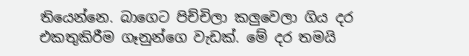තියෙන්නෙ. බාගෙට පිච්චිලා කලුවෙලා ගිය දර එකතුකිරීම ගෑනුන්ගෙ වැඩක්. මේ දර තමයි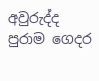අවුරුද්ද පුරාම ගෙදර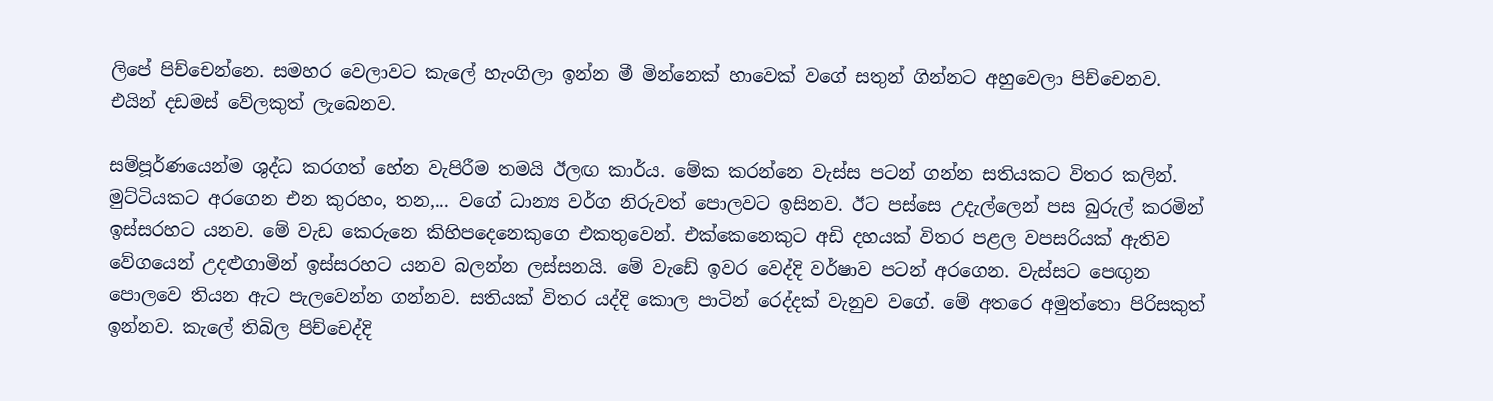ලිපේ පිච්චෙන්නෙ. සමහර වෙලාවට කැලේ හැංගිලා ඉන්න මී මින්නෙක් හාවෙක් වගේ සතුන් ගින්නට අහුවෙලා පිච්චෙනව. එයින් දඩමස් වේලකුත් ලැබෙනව.

සම්පූර්ණයෙන්ම ශුද්ධ කරගත් හේන වැපිරීම තමයි ඊලඟ කාර්ය. මේක කරන්නෙ වැස්ස පටන් ගන්න සතියකට විතර කලින්. මුට්ටියකට අරගෙන එන කුරහං, තන,... වගේ ධාන්‍ය වර්ග නිරුවත් පොලවට ඉසිනව. ඊට පස්සෙ උදැල්ලෙන් පස බුරුල් කරමින් ඉස්සරහට යනව. මේ වැඩ කෙරුනෙ කිහිපදෙනෙකුගෙ එකතුවෙන්. එක්කෙනෙකුට අඩි දහයක් විතර පළල වපසරියක් ඇතිව වේගයෙන් උදළුගාමින් ඉස්සරහට යනව බලන්න ලස්සනයි. මේ වැඩේ ඉවර වෙද්දි වර්ෂාව පටන් අරගෙන. වැස්සට පෙඟුන පොලවෙ තියන ඇට පැලවෙන්න ගන්නව. සතියක් විතර යද්දි කොල පාටින් රෙද්දක් වැනුව වගේ. මේ අතරෙ අමුත්තො පිරිසකුත් ඉන්නව. කැලේ තිබිල පිච්චෙද්දි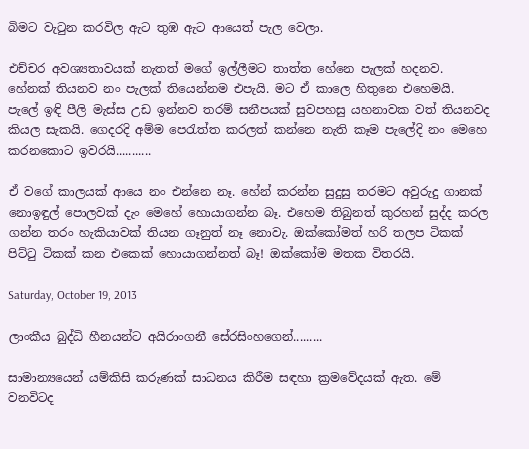බිමට වැටුන කරවිල ඇට තුඹ ඇට ආයෙත් පැල වෙලා.

එච්චර අවශ්‍යතාවයක් නැතත් මගේ ඉල්ලීමට තාත්ත හේනෙ පැලක් හදනව. හේනක් තියනව නං පැලක් තියෙන්නම එපැයි. මට ඒ කාලෙ හිතුනෙ එහෙමයි. පැලේ ඉඳි පීලි මැස්ස උඩ ඉන්නව තරම් සනීපයක් සුවපහසු යහනාවක වත් තියනවද කියල සැකයි. ගෙදරදි අම්ම පෙරැත්ත කරලත් කන්නෙ නැති කෑම පැලේදි නං මෙහෙ කරනකොට ඉවරයි...........

ඒ වගේ කාලයක් ආයෙ නං එන්නෙ නෑ. හේන් කරන්න සුදුසු තරමට අවුරුදු ගානක් නොඉඳුල් පොලවක් දැං මෙහේ හොයාගන්න බෑ. එහෙම තිබුනත් කුරහන් සුද්ද කරල ගන්න තරං හැකියාවක් තියන ගෑනුත් නෑ නොවැ. ඔක්කෝමත් හරි තලප ටිකක් පිට්ටු ටිකක් කන එකෙක් හොයාගන්නත් බෑ! ඔක්කෝම මතක විතරයි.

Saturday, October 19, 2013

ලාංකීය බුද්ධි හීනයන්ට අයිරාංගනී සේරසිංහගෙන්.........

සාමාන්‍යයෙන් යම්කිසි කරුණක් සාධනය කිරීම සඳහා ක්‍රමවේදයක් ඇත. මේ වනවිටද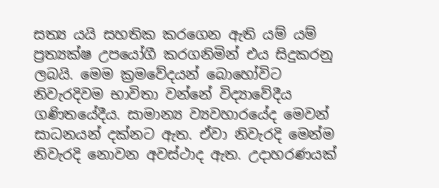සත්‍ය යයි සහතික කරගෙන ඇති යම් යම් ප්‍රත්‍යක්ෂ උපයෝගී කරගනිමින් එය සිදුකරනු ලබයි. මෙම ක්‍රමවේදයන් බොහෝවිට නිවැරදිවම භාවිතා වන්නේ විද්‍යාවේදීය ගණිතයේදීය. සාමාන්‍ය ව්‍යවහාරයේද මෙවන් සාධනයන් දක්නට ඇත. ඒවා නිවැරදි මෙන්ම නිවැරදි නොවන අවස්ථාද ඇත. උදාහරණයක්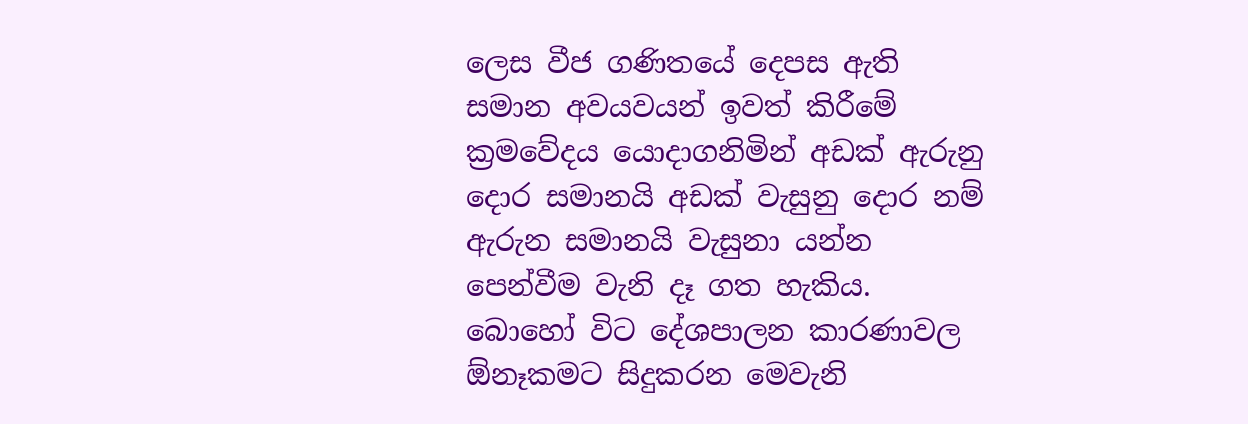ලෙස වීජ ගණිතයේ දෙපස ඇති සමාන අවයවයන් ඉවත් කිරීමේ ක්‍රමවේදය යොදාගනිමින් අඩක් ඇරුනු දොර සමානයි අඩක් වැසුනු දොර නම් ඇරුන සමානයි වැසුනා යන්න පෙන්වීම වැනි දෑ ගත හැකිය. බොහෝ විට දේශපාලන කාරණාවල ඕනෑකමට සිදුකරන මෙවැනි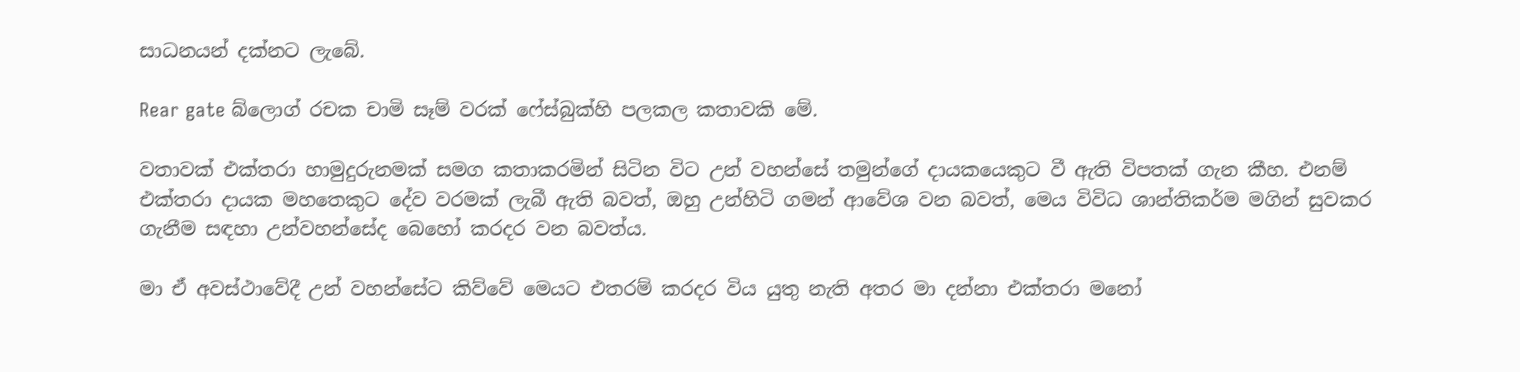සාධනයන් දක්නට ලැබේ.

Rear gate බ්ලොග් රචක චාමි සෑම් වරක් ෆේස්බුක්හි පලකල කතාවකි මේ.

වතාවක් එක්තරා හාමුදුරුනමක් සමග කතාකරමින් සිටින විට උන් වහන්සේ තමුන්ගේ දායකයෙකුට වී ඇති විපතක් ගැන කීහ. එනම් එක්තරා දායක මහතෙකුට දේව වරමක් ලැබී ඇති බවත්, ඔහු උන්හිටි ගමන් ආවේශ වන බවත්, මෙය විවිධ ශාන්තිකර්ම මගින් සුවකර ගැනීම සඳහා උන්වහන්සේද බෙහෝ කරදර වන බවත්ය.

මා ඒ අවස්ථාවේදී උන් වහන්සේට කිව්වේ මෙයට එතරම් කරදර විය යුතු නැති අතර මා දන්නා එක්තරා මනෝ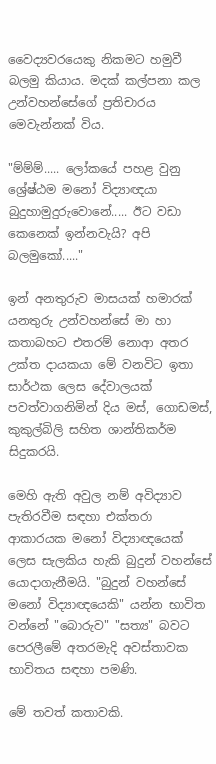වෛද්‍යවරයෙකු නිකමට හමුවී බලමු කියාය. මදක් කල්පනා කල උන්වහන්සේගේ ප්‍රතිචාරය මෙවැන්නක් විය.

"ම්ම්ම්..... ලෝකයේ පහළ වුනු ශ්‍රේෂ්ඨම මනෝ විද්‍යාඥයා බුදුහාමුදුරුවොනේ..... ඊට වඩා කෙනෙක් ඉන්නවැයි? අපි බලමුකෝ....."

ඉන් අනතුරුව මාසයක් හමාරක් යනතුරු උන්වහන්සේ මා හා කතාබහට එතරම් නොආ අතර උක්ත දායකයා මේ වනවිට ඉතා සාර්ථක ලෙස දේවාලයක් පවත්වාගනිමින් දිය මස්, ගොඩමස්, කුකුල්බිලි සහිත ශාන්තිකර්ම සිදුකරයි.

මෙහි ඇති අවුල නම් අවිද්‍යාව පැතිරවීම සඳහා එක්තරා ආකාරයක මනෝ විද්‍යාඥයෙක් ලෙස සැලකිය හැකි බුදුන් වහන්සේ යොදාගැනීමයි. "බුදුන් වහන්සේ මනෝ විද්‍යාඥයෙකි" යන්න භාවිත වන්නේ "බොරුව" "සත්‍ය" බවට පෙරලීමේ අතරමැදි අවස්තාවක භාවිතය සඳහා පමණි.

මේ තවත් කතාවකි.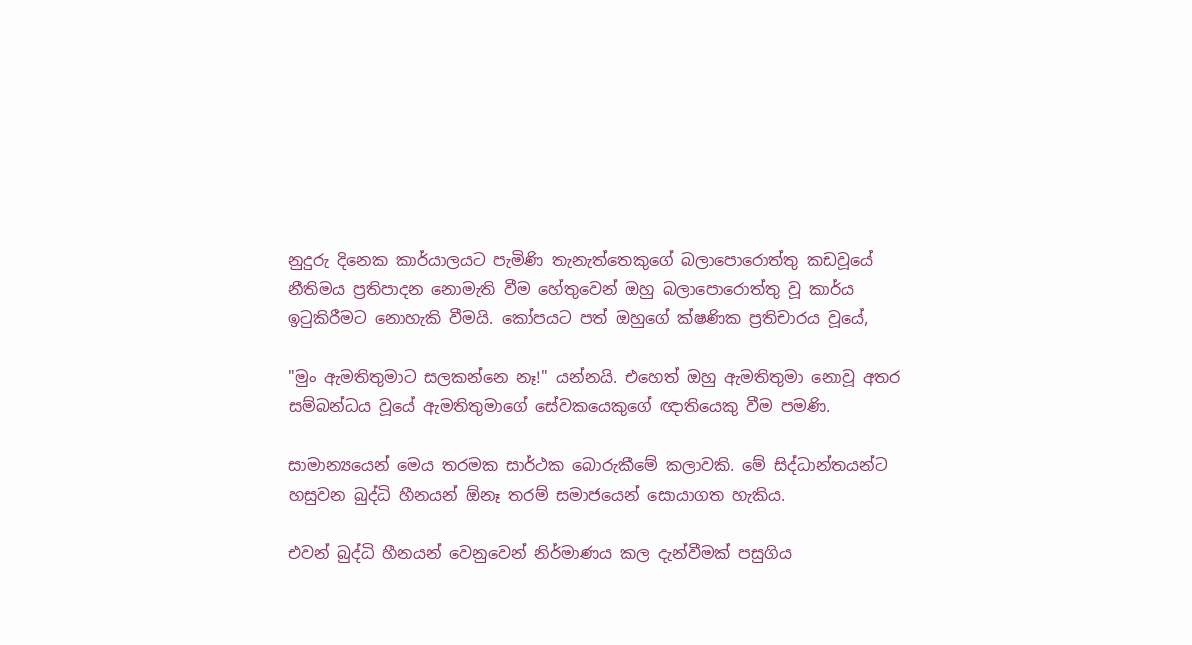නුදුරු දිනෙක කාර්යාලයට පැමිණි තැනැත්තෙකුගේ බලාපොරොත්තු කඩවූයේ නීතිමය ප්‍රතිපාදන නොමැති වීම හේතුවෙන් ඔහු බලාපොරොත්තු වූ කාර්ය ඉටුකිරීමට නොහැකි වීමයි. කෝපයට පත් ඔහුගේ ක්ෂණික ප්‍රතිචාරය වූයේ,

"මුං ඇමතිතුමාට සලකන්නෙ නෑ!" යන්නයි. එහෙත් ඔහු ඇමතිතුමා නොවූ අතර සම්බන්ධය වූයේ ඇමතිතුමාගේ සේවකයෙකුගේ ඥාතියෙකු වීම පමණි.

සාමාන්‍යයෙන් මෙය තරමක සාර්ථක බොරුකීමේ කලාවකි. මේ සිද්ධාන්තයන්ට හසුවන බුද්ධි හීනයන් ඕනෑ තරම් සමාජයෙන් සොයාගත හැකිය.

එවන් බුද්ධි හීනයන් වෙනුවෙන් නිර්මාණය කල දැන්වීමක් පසුගිය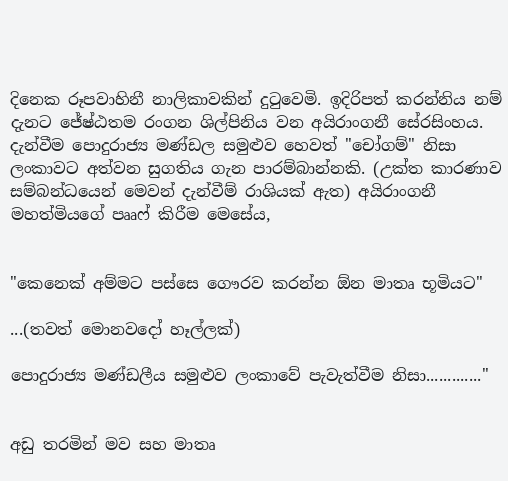දිනෙක රූපවාහිනී නාලිකාවකින් දුටුවෙමි. ඉදිරිපත් කරන්නිය නම් දැනට ජේෂ්ඨතම රංගන ශිල්පිනිය වන අයිරාංගනී සේරසිංහය. දැන්වීම පොදුරාජ්‍ය මණ්ඩල සමුළුව හෙවත් "චෝගම්" නිසා ලංකාවට අත්වන සුගතිය ගැන පාරම්බාන්නකි. (උක්ත කාරණාව සම්බන්ධයෙන් මෙවන් දැන්වීම් රාශියක් ඇත) අයිරාංගනී මහත්මියගේ පෲෆ් කිරීම මෙසේය,


"කෙනෙක් අම්මට පස්සෙ ගෞරව කරන්න ඕන මාතෘ භූමියට"

...(තවත් මොනවදෝ හෑල්ලක්)

පොදුරාජ්‍ය මණ්ඩලීය සමුළුව ලංකාවේ පැවැත්වීම නිසා............."


අඩු තරමින් මව සහ මාතෘ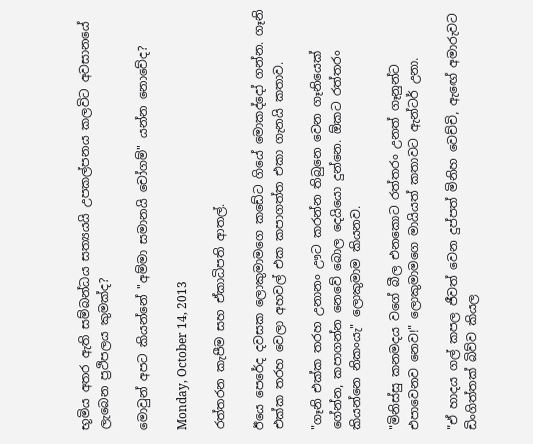භූමිය අතර ඇති සම්බන්ධය සත්‍යයයි උපකල්පනය කලවිට අවසානයේ ලැබෙන ප්‍රථිපලය කුමක්ද?

මොවුන් අපට කියන්නේ "අම්මා සමානයි චෝගම්" යන්න නොවේද?

Monday, October 14, 2013

රත්තරන කැපීම සහ ඒකාධිපති ආතල්.

ඊයෙ පෙරේද දවසක ලොකුමාමගෙ කඩේට ගියේ මොකද්දෝ ගන්න. ගෑනි එක්ක තරහ වෙලා අහවල් එක කපාගත්ත එකා ගැනයි කතාව.

"ගෑනි එක්ක තරහ උනානං ඌට කරන්න තිබුනෙ වෙන ගෑනියෙක් ගේන්න, කපාගන්න නෙවේ බොල දෙයියො දුන්නෙ. ඕකට රත්තරං කියන්නෙ නිකංයැ" ලොකුමාම කියනව.

"මිනිස්සු කනමදය වගේ බීල එනකොට රත්තරං උනත් ගෑනුන්ට එපාවෙනව නෙව!" ලොකුමාමගෙ මායියත් කතාවට ඇන්ටර් උනා.

"ඒ හාදය ගල් කපල ජීවත් වෙන දුප්පත් මිනිහ වෙච්චි, ඇ‍ඟේ අමාරුවට ඩිංගිත්තක් බිව්ව කියල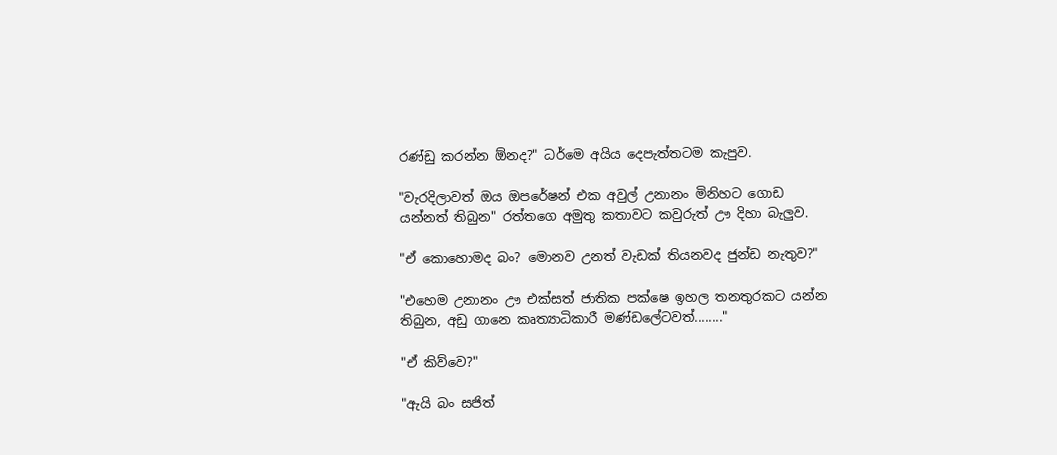රණ්ඩු කරන්න ඕනද?" ධර්මෙ අයිය දෙපැත්තටම කැපුව.

"වැරදිලාවත් ඔය ඔපරේෂන් එක අවුල් උනානං මිනිහට ගොඩ යන්නත් තිබුන" රත්තගෙ අමුතු කතාවට කවුරුත් ඌ දිහා බැලුව.

"ඒ කොහොමද බං? මොනව උනත් වැඩක් තියනවද ජුන්ඩ නැතුව?"

"එහෙම උනානං ඌ එක්සත් ජාතික පක්ෂෙ ඉහල තනතුරකට යන්න තිබුන, අඩු ගානෙ කෘත්‍යාධිකාරී මණ්ඩලේටවත්........"

"ඒ කිව්වෙ?"

"ඇයි බං සජිත්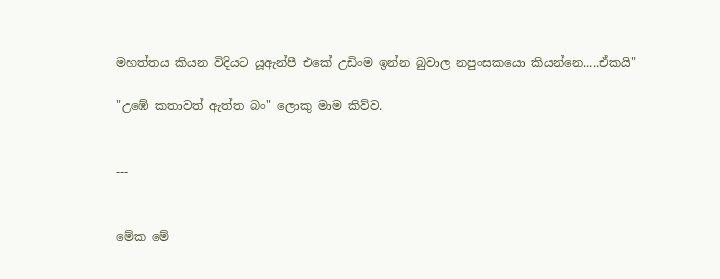මහත්තය කියන විදියට යූඇන්පී එකේ උඩිංම ඉන්න බුවාල නපුංසකයො කියන්නෙ.....ඒකයි"

"උඹේ කතාවත් ඇත්ත බං" ලොකු මාම කිව්ව.


---


මේක මේ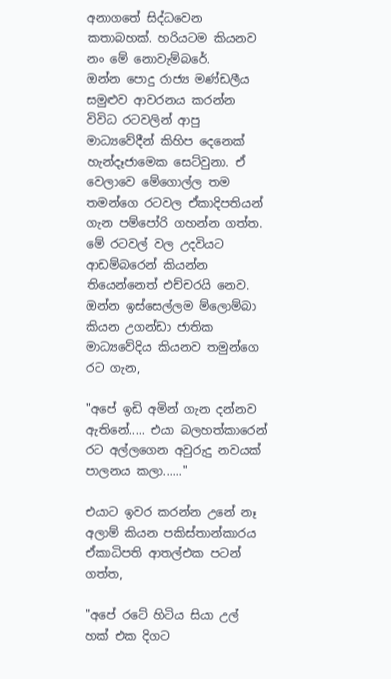අනාගතේ සිද්ධවෙන කතාබහක්. හරියටම කියනව නං මේ නොවැම්බරේ.
ඔන්න පොදු රාජ්‍ය මණ්ඩලීය සමුළුව ආවරනය කරන්න විවිධ රටවලින් ආපු මාධ්‍යවේදීන් කිහිප දෙනෙක් හැන්දෑජාමෙක සෙට්වුනා. ඒ වෙලාවෙ මේගොල්ල තම තමන්ගෙ රටවල ඒකාදිපතියන් ගැන පම්පෝරි ගහන්න ගත්ත. මේ රටවල් වල උදවියට ආඩම්බරෙන් කියන්න තියෙන්නෙත් එච්චරයි නෙව. ඔන්න ඉස්සෙල්ලම ම්ලොම්බා කියන උගන්ඩා ජාතික මාධ්‍යවේදිය කියනව තමුන්ගෙ රට ගැන,

"අපේ ඉඩි අමින් ගැන දන්නව ඇතිනේ..... එයා බලහත්කාරෙන් රට අල්ලගෙන අවුරුදු නවයක් පාලනය කලා......"

එයාට ඉවර කරන්න උනේ නෑ අලාම් කියන පකිස්තාන්කාරය ඒකාධිපති ආතල්එක පටන් ගත්ත,

"අපේ රටේ හිටිය සියා උල් හක් එක දිගට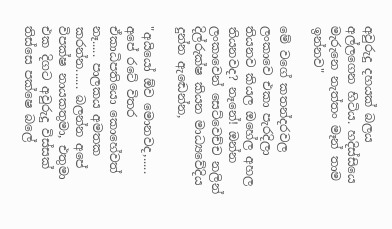අවුරුදු දහයක් බලය අල්ලගෙන හිටිය. හදිස්සියෙ මැරුනෙ නැත්තං මෑන් තාම ඉන්නව"

මේ වගේ කතන්දරවල ලංකාවෙ එකා පැරදිලා තියනව කියල ඔහේල අහල තියනවද? නෑනේ! ඔන්න ලංකාවෙන් සෙට්වෙච්ච නලින් දිල්රුක්ෂ කියන මාධ්‍යවේදිය දුන්න ඇ‍ඬෙන්න,

"අයියෝ ඕව මොනවද,..... අපේ රටේ විතර ඒකාධිපතියො කොහේවත් නෑ..... පාලකය අමතක කරන්න...... බලන්න අපේ විපක්ෂ නායකතුමා, එතුමා එක දිගට අවුරුදු විස්සක් තිස්සෙ පක්ෂෙ බලේ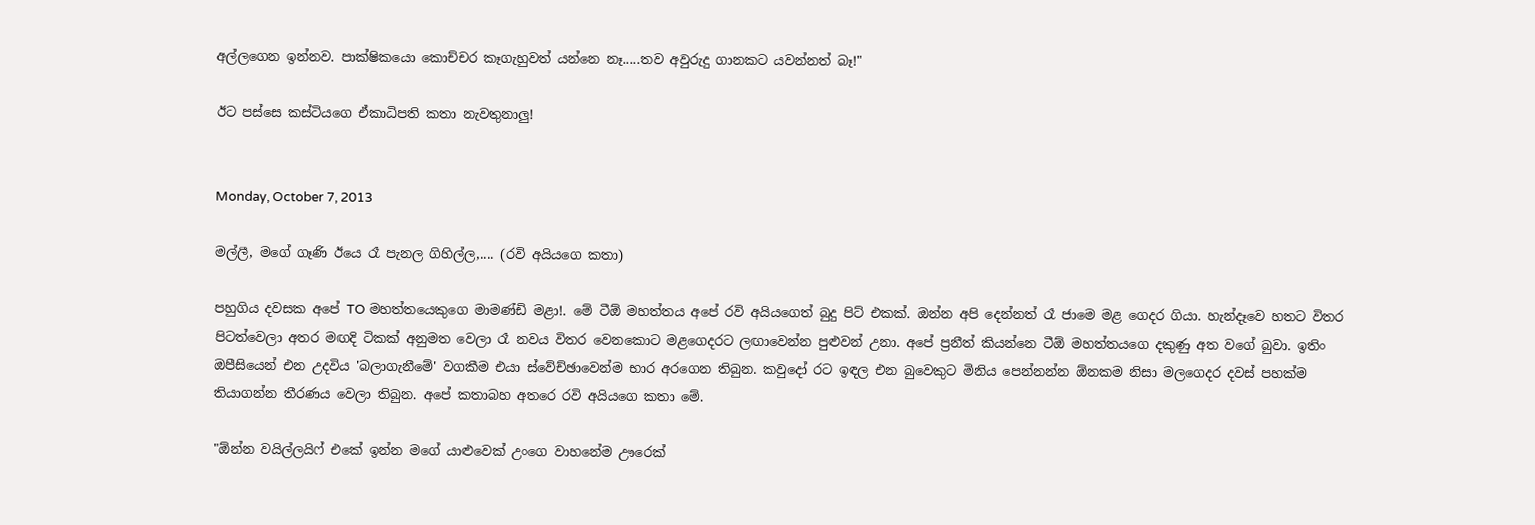අල්ලගෙන ඉන්නව. පාක්ෂිකයො කොච්චර කෑගැහුවත් යන්නෙ නෑ.....තව අවුරුදු ගානකට යවන්නත් බෑ!"

ඊට පස්සෙ කස්ටියගෙ ඒකාධිපති කතා නැවතුනාලු!


Monday, October 7, 2013

මල්ලී, මගේ ගෑණි ඊයෙ රෑ පැනල ගිහිල්ල,.... (රවි අයියගෙ කතා)

පහුගිය දවසක අපේ TO මහත්තයෙකුගෙ මාමණ්ඩි මළා!. මේ ටීඕ මහත්තය ‍අපේ රවි අයියගෙත් බුදු පිට් එකක්. ඔන්න අපි දෙන්නත් රෑ ජාමෙ මළ ගෙදර ගියා. හැන්දෑවෙ හතට විතර පිටත්වෙලා අතර මඟදි ටිකක් අනුමත වෙලා රෑ නවය විතර වෙනකොට මළගෙදරට ලඟාවෙන්න පුළුවන් උනා. අපේ ප්‍රනීත් කියන්නෙ ටීඕ මහත්තයගෙ දකුණු අත වගේ බුවා. ඉතිං ඔපීසියෙන් එන උදවිය 'බලාගැනීමේ' වගකීම එයා ස්වේච්ඡාවෙන්ම භාර අරගෙන තිබුන. කවුදෝ රට ඉඳල එන බුවෙකුට මිනිය පෙන්නන්න ඕනකම නිසා මලගෙදර දවස් පහක්ම තියාගන්න තීරණය වෙලා තිබුන. අපේ කතාබහ අතරෙ රවි අයියගෙ කතා මේ.

"ඕන්න වයිල්ලයිෆ් එකේ ඉන්න මගේ යාළුවෙක් උංගෙ වාහනේම ඌරෙක්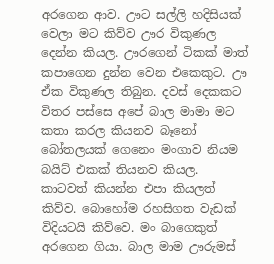අරගෙන ආව. ඌට සල්ලි හදිසියක් වෙලා මට කිව්ව ඌර විකුණල දෙන්න කියල. ඌරගෙන් ටිකක් මාත් කපාගෙන දුන්න වෙන එකෙකුට. ඌ ඒක විකුණල තිබුන. දවස් දෙකකට විතර පස්සෙ අපේ බාල මාමා මට කතා කරල කියනව බෑනෝ බෝතලයක් ගෙනෙං මංගාව නියම බයිට් එකක් තියනව කියල. කාටවත් කියන්න එපා කියලත් කිව්ව. බොහෝම රහසිගත වැඩක් විදියටයි කිව්වෙ. මං බාගෙකුත් අරගෙන ගියා. බාල මාම ඌරුමස්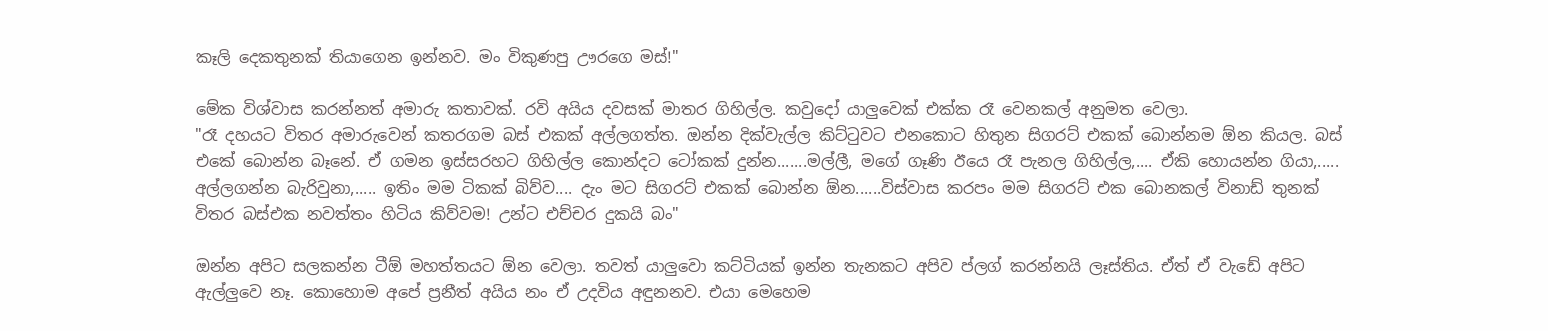කෑලි දෙකතුනක් තියාගෙන ඉන්නව. මං විකුණපු ඌරගෙ මස්!"

මේක විශ්වාස කරන්නත් අමාරු කතාවක්. රවි අයිය දවසක් මාතර ගිහිල්ල. කවුදෝ යාලුවෙක් එක්ක රෑ වෙනකල් අනුමත වෙලා.
"රෑ දහයට විතර අමාරුවෙන් කතරගම බස් එකක් අල්ලගත්ත. ඔන්න දික්වැල්ල කිට්ටුවට එනකොට හිතුන සිගරට් එකක් බොන්නම ඕන කියල. බස් එකේ බොන්න බෑනේ. ඒ ගමන ඉස්සරහට ගිහිල්ල කොන්දට ටෝකක් දුන්න.......මල්ලී, මගේ ගෑණි ඊයෙ රෑ පැනල ගිහිල්ල,.... ඒකි හොයන්න ගියා,..... අල්ලගන්න බැරිවුනා,..... ඉතිං මම ටිකක් බිව්ව.... දැං මට සිගරට් එකක් බොන්න ඕන......විස්වාස කරපං මම සිගරට් එක බොනකල් විනාඩ් තුනක් විතර බස්එක නවත්තං හිටිය කිව්වම! උන්ට එච්චර දුකයි බං"

ඔන්න අපිට සලකන්න ටීඕ මහත්තයට ඕන වෙලා. තවත් යාලුවො කට්ටියක් ඉන්න තැනකට අපිව ප්ලග් කරන්නයි ලෑස්තිය. ඒත් ඒ වැඩේ අපිට ඇල්ලුවෙ නෑ. කොහොම ‍අපේ ප්‍රනීත් අයිය නං ඒ උදවිය අඳුනනව. එයා මෙහෙම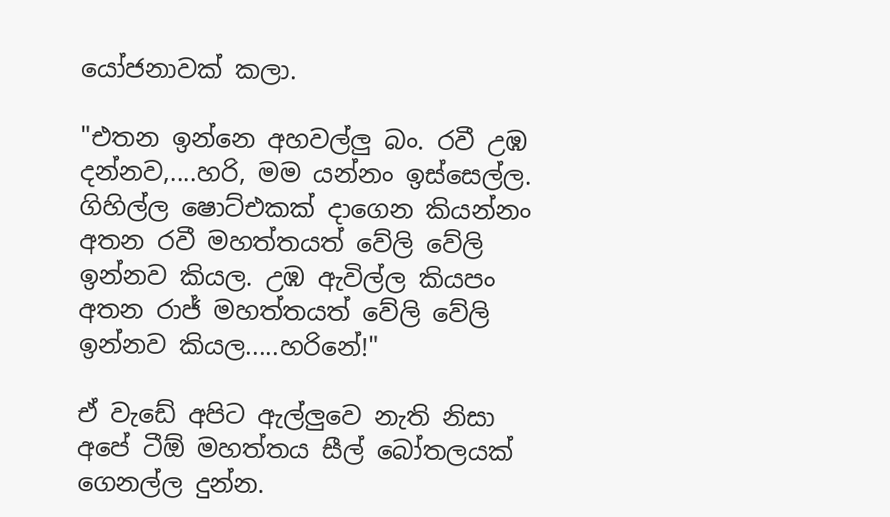යෝජනාවක් කලා.

"එතන ඉන්නෙ අහවල්ලු බං. රවී උඹ දන්නව,....හරි, මම යන්නං ඉස්සෙල්ල. ගිහිල්ල ෂොට්එකක් දාගෙන කියන්නං අතන රවී මහත්තයත් වේලි වේලි ඉන්නව කියල. උඹ ඇවිල්ල කියපං අතන රාජ් මහත්තයත් වේලි වේලි ඉන්නව කියල.....හරිනේ!"

ඒ වැඩේ අපිට ඇල්ලුවෙ නැති නිසා අපේ ටීඕ මහත්තය සීල් බෝතලයක් ගෙනල්ල දුන්න.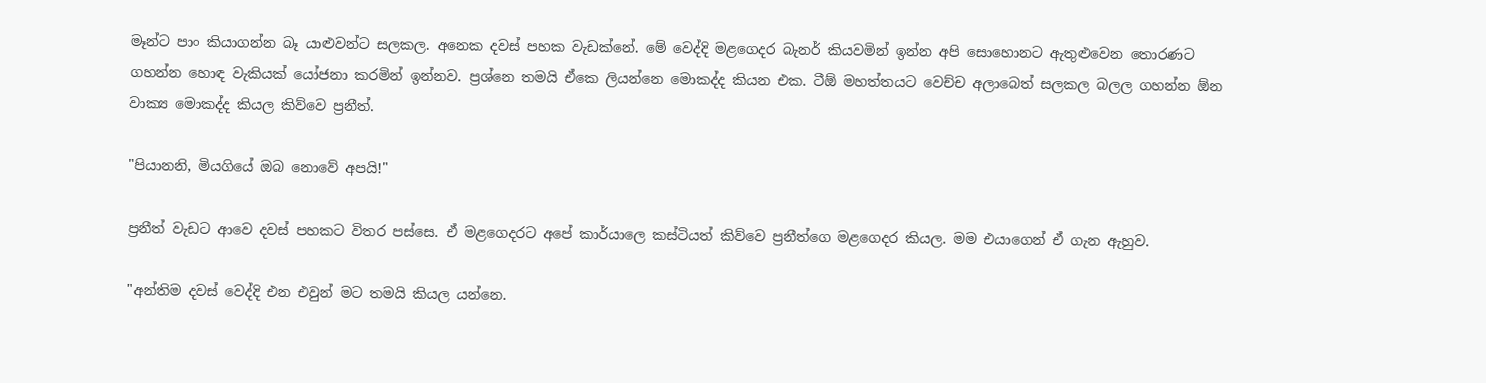මෑන්ට පාං කියාගන්න බෑ යාළුවන්ට සලකල. අනෙක දවස් පහක වැඩක්නේ. මේ වෙද්දි මළගෙදර බැනර් කියවමින් ඉන්න අපි සොහොනට ඇතුළුවෙන තොරණට ගහන්න හොඳ වැකියක් යෝජනා කරමින් ඉන්නව. ප්‍රශ්නෙ තමයි ඒකෙ ලියන්නෙ මොකද්ද කියන එක. ටීඕ මහත්තයට වෙච්ච අලාබෙත් සලකල බලල ගහන්න ඕන වාක්‍ය මොකද්ද කියල කිව්වෙ ප්‍රනීත්.

"පියානනි, මියගියේ ඔබ නොවේ අපයි!"

ප්‍රනීත් වැඩට ආවෙ දවස් පහකට විතර පස්සෙ. ඒ මළ‍ගෙදරට අපේ කාර්යාලෙ කස්ටියත් කිව්වෙ ප්‍රනීත්ගෙ මළගෙදර කියල. මම එයාගෙන් ඒ ගැන ඇහුව.

"අන්තිම දවස් වෙද්දි එන එවුන් මට තමයි කියල යන්නෙ.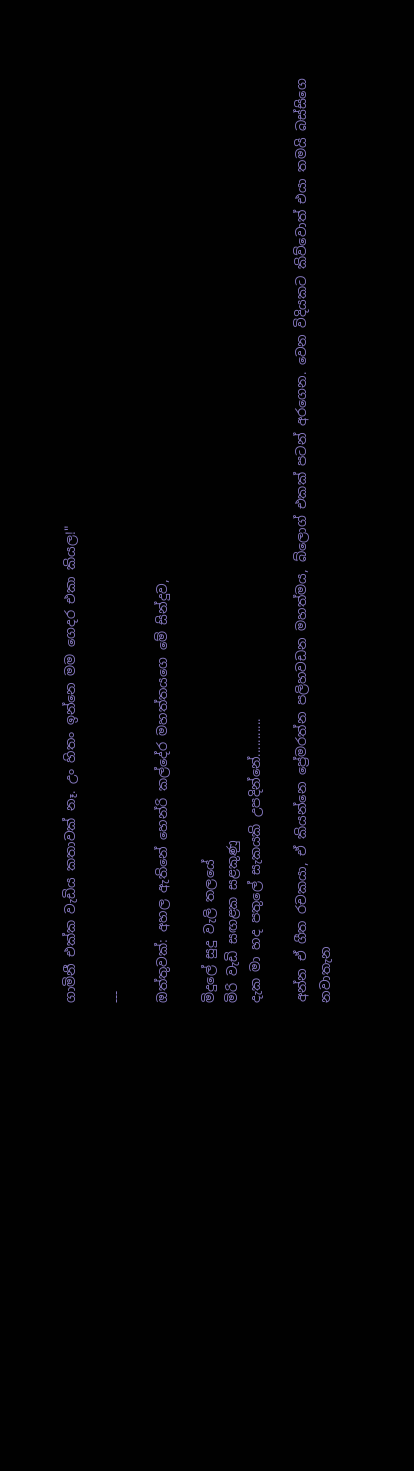ගාමිනී එක්ක වැඩිය කතාවක් නෑ. උං හිතං ඉන්නෙ මම ගෙදර එකා කියල!"

---

ඔත්තුවක්: අහල ඇතිනේ හෙන්රි කල්දේර මහත්තයගෙ මේ සින්දුව,

මිදුලේ සුදු වැලි තලයේ
මිරි වැඩි සඟළක සළකුණු
දැක මා හද පතුලේ සැකයකි උපදින්නේ...........

අන්න ඒ ගීත රචකයා, ඒ කියන්නෙ ප්‍රේමරත්න පලිහවඩන මහත්මය, බ්ලොග් එකක් පටන් අරගෙන. වෙන විදියකට කිව්වොත් එයා තමයි බස්සිගෙ නවාතැන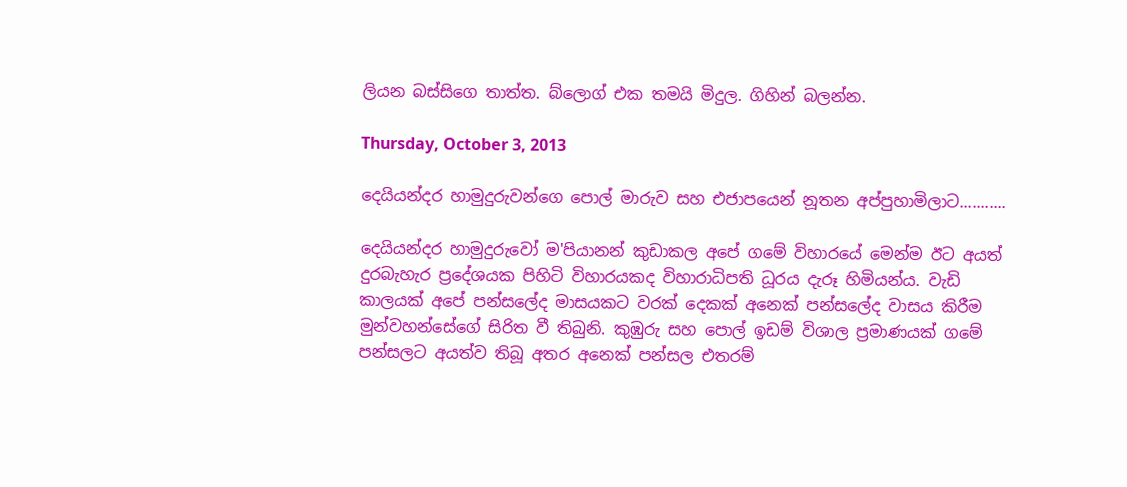ලියන බස්සිගෙ තාත්ත. බ්ලොග් එක තමයි මිදුල. ගිහින් බලන්න.

Thursday, October 3, 2013

දෙයියන්දර හාමුදුරුවන්ගෙ පොල් මාරුව සහ එජාපයෙන් නූතන අප්පුහාමිලාට...........

දෙයියන්දර හාමුදුරුවෝ ම'පියානන් කුඩාකල අපේ ගමේ විහාරයේ මෙන්ම ඊට අයත් දුරබැහැර ප්‍රදේශයක පිහිටි විහාරයකද විහාරාධිපති ධූරය දැරූ හිමියන්ය. වැඩි කාලයක් අපේ පන්සලේද මාසයකට වරක් දෙකක් අනෙක් පන්සලේද වාසය කිරීම මුන්වහන්සේගේ සිරිත වී තිබුනි. කුඹුරු සහ පොල් ඉඩම් විශාල ප්‍රමාණයක් ගමේ පන්සලට අයත්ව තිබූ අතර අනෙක් පන්සල එතරම්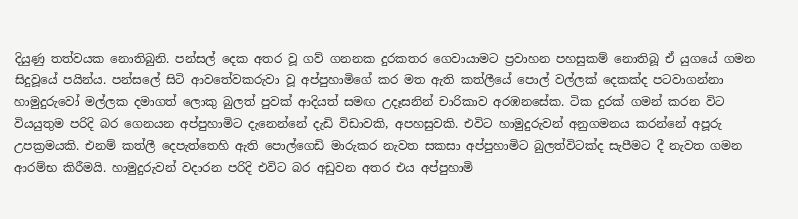දියුණු තත්වයක නොතිබුනි. පන්සල් දෙක අතර වූ ගව් ගනනක දුරකතර ගෙවායාමට ප්‍රවාහන පහසුකම් නොතිබූ ඒ යුගයේ ගමන සිදුවූයේ පයින්ය. පන්සලේ සිටි ආවතේවකරුවා වූ අප්පුහාමිගේ කර මත ඇති කත්ලීයේ පොල් වල්ලක් දෙකක්ද පටවාගන්නා හාමුදුරුවෝ මල්ලක දමාගත් ලොකු බුලත් පුවක් ආදියත් සමඟ උදෑසනින් චාරිකාව අරඹනසේක. ටික දුරක් ගමන් කරන විට වියයුතුම පරිදි බර ගෙනයන අප්පුහාමිට දැනෙන්නේ දැඩි විඩාවකි, අපහසුවකි. එවිට හාමුදුරුවන් අනුගමනය කරන්නේ අපූරු උපක්‍රමයකි. එනම් කත්ලී දෙපැත්තෙහි ඇති පොල්ගෙඩි මාරුකර නැවත සකසා අප්පුහාමිට බුලත්විටක්ද සැපීමට දී නැවත ගමන ආරම්භ කිරීමයි. හාමුදුරුවන් වදාරන පරිදි එවිට බර අඩුවන අතර එය අප්පුහාමි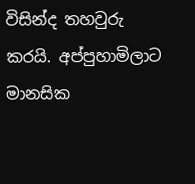විසින්ද තහවුරු කරයි. අප්පුහාමිලාට මානසික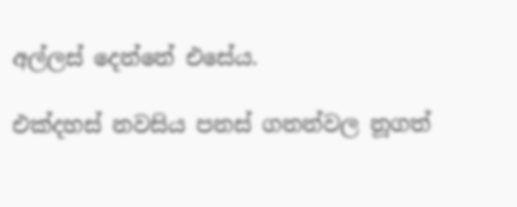අල්ලස් දෙන්නේ එසේය.

එක්දහස් නවසිය පනස් ගනන්වල නූගත්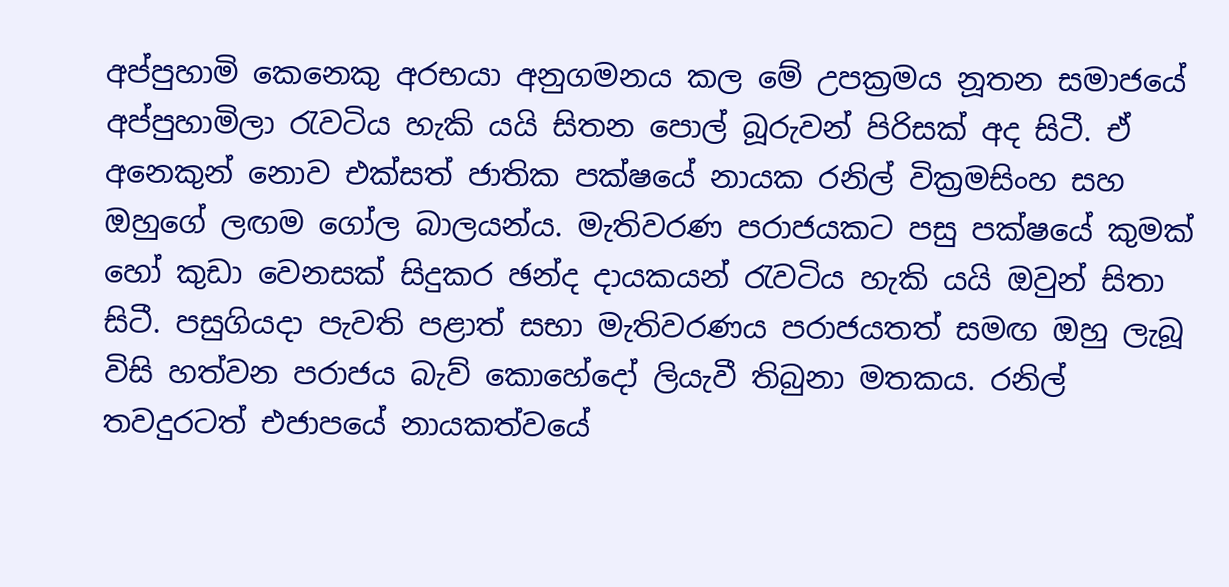අප්පුහාමි කෙනෙකු අරභයා අනුගමනය කල මේ උපක්‍රමය නූතන සමාජයේ අප්පුහාමිලා රැවටිය හැකි යයි සිතන පොල් බූරුවන් පිරිසක් අද සිටී. ඒ අනෙකුන් නොව එක්සත් ජාතික පක්ෂයේ නායක රනිල් වික්‍රමසිංහ සහ ඔහුගේ ලඟම ගෝල බාලයන්ය. මැතිවරණ පරාජයකට පසු පක්ෂයේ කුමක් හෝ කුඩා වෙනසක් සිදුකර ඡන්ද දායකයන් රැවටිය හැකි යයි ඔවුන් සිතා සිටී. පසුගියදා පැවති පළාත් සභා මැතිවරණය පරාජයතත් සමඟ ඔහු ලැබූ විසි හත්වන පරාජය බැව් කොහේදෝ ලියැවී තිබුනා මතකය. රනිල් තවදුරටත් එජාපයේ නායකත්වයේ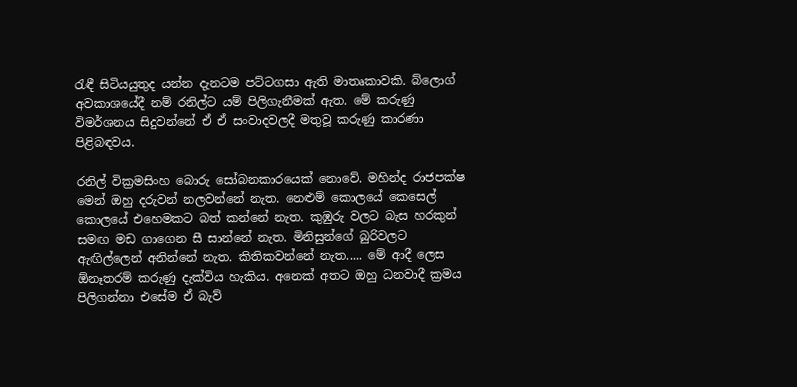රැඳී සිටියයුතුද යන්න දැනටම පට්ටගසා ඇති මාතෘකාවකි. බ්ලොග් අවකාශයේදී නම් රනිල්ට යම් පිලිගැනීමක් ඇත. මේ කරුණු විමර්ශනය සිදුවන්නේ ඒ ඒ සංවාදවලදී මතුවූ කරුණු කාරණා පිළිබඳවය.

රනිල් වික්‍රමසිංහ බොරු සෝබනකාරයෙක් නොවේ. මහින්ද රාජපක්ෂ මෙන් ඔහු දරුවන් නලවන්නේ නැත. නෙළුම් කොලයේ කෙසෙල් කොලයේ එහෙමකට බත් කන්නේ නැත. කුඹුරු වලට බැස හරකුන් සමඟ මඩ ගාගෙන සී සාන්නේ නැත. මිනිසුන්ගේ බුරිවලට ඇඟිල්ලෙන් අනින්නේ නැත. කිතිකවන්නේ නැත..... මේ ආදී ලෙස ඕනෑතරම් කරුණු දැක්විය හැකිය. අනෙක් අතට ඔහු ධනවාදී ක්‍රමය පිලිගන්නා එසේම ඒ බැව්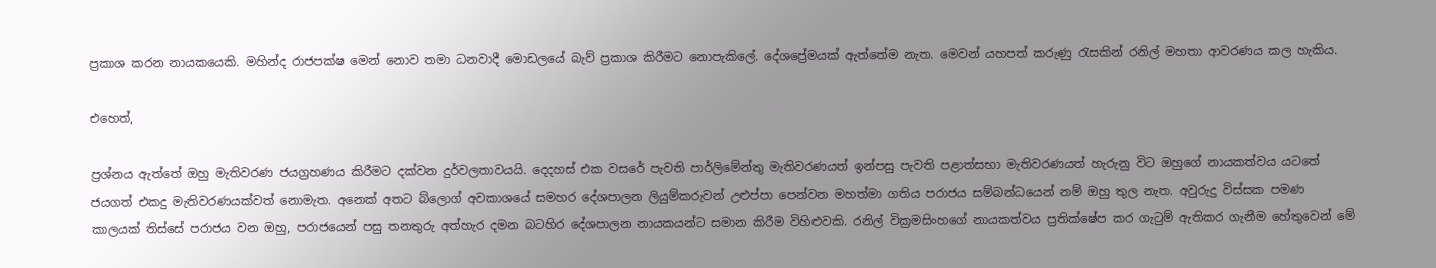ප්‍රකාශ කරන නායකයෙකි. මහින්ද රාජපක්ෂ මෙන් නොව තමා ධනවාදී මොඩලයේ බැව් ප්‍රකාශ කිරීමට නොපැකිලේ. දේශප්‍රේමයක් ඇත්තේම නැත. මෙවන් යහපත් කරුණු රැසකින් රනිල් මහතා ආවරණය කල හැකිය.

එහෙත්,

ප්‍රශ්නය ඇත්තේ ඔහු මැතිවරණ ජයග්‍රහණය කිරීමට දක්වන දුර්වලතාවයයි. දෙදහස් එක වසරේ පැවති පාර්ලිමේන්තු මැතිවරණයත් ඉන්පසු පැවති පළාත්සභා මැතිවරණයත් හැරුනු විට ඔහුගේ නායකත්වය යටතේ ජයගත් එකදු මැතිවරණයක්වත් නොමැත. අනෙක් අතට බ්ලොග් අවකාශයේ සමහර දේශපාලන ලියුම්කරුවන් උළුප්පා පෙන්වන මහත්මා ගතිය පරාජය සම්බන්ධයෙන් නම් ඔහු තුල නැත. අවුරුදු විස්සක පමණ කාලයක් තිස්සේ පරාජය වන ඔහු, පරාජයෙන් පසු තනතුරු අත්හැර දමන බටහිර දේශපාලන නායකයන්ට සමාන කිරීම විහිළුවකි. රනිල් වික්‍රමසිංහගේ නායකත්වය ප්‍රතික්ෂේප කර ගැටුම් ඇතිකර ගැනීම හේතුවෙන් මේ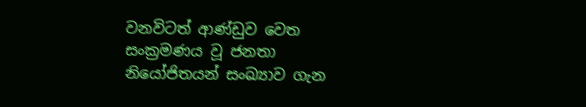වනවිටත් ආණ්ඩුව වෙත සංක්‍රමණය වූ ජනතා නියෝජිතයන් සංඛ්‍යාව ගැන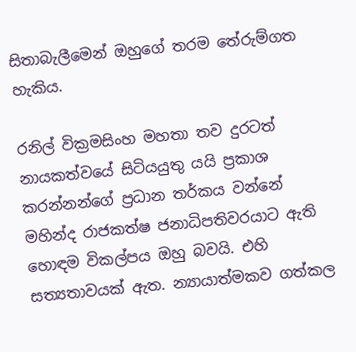සිතාබැලීමෙන් ඔහුගේ තරම තේරුම්ගත හැකිය.

රනිල් වික්‍රමසිංහ මහතා තව දුරටත් නායකත්වයේ සිටියයුතු යයි ප්‍රකාශ කරන්නන්ගේ ප්‍රධාන තර්කය වන්නේ මහින්ද රාජකත්ෂ ජනාධිපතිවරයාට ඇති හොඳම විකල්පය ඔහු බවයි. එහි සත්‍යතාවයක් ඇත. න්‍යායාත්මකව ගත්කල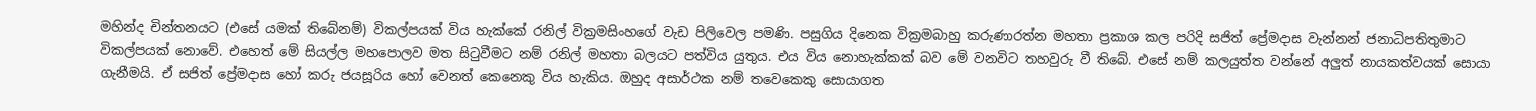මහින්ද චින්තනයට (එසේ යමක් තිබේනම්) විකල්පයක් විය හැක්කේ රනිල් වික්‍රමසිංහගේ වැඩ පිලිවෙල පමණි. පසුගිය දිනෙක වික්‍රමබාහු කරුණාරත්න මහතා ප්‍රකාශ කල පරිදි සජිත් ප්‍රේමදාස වැන්නන් ජනාධිපතිතුමාට විකල්පයක් නොවේ. එහෙත් මේ සියල්ල මහපොලව මත සිටුවීමට නම් රනිල් මහතා බලයට පත්විය යුතුය. එය විය නොහැක්කක් බව මේ වනවිට තහවුරු වී තිබේ. එසේ නම් කලයුත්ත වන්නේ අලුත් නායකත්වයක් සොයා ගැනීමයි. ඒ සජිත් ප්‍රේමදාස හෝ කරු ජයසූරිය හෝ වෙනත් කෙනෙකු විය හැකිය. ඔහුද අසාර්ථක නම් තවෙකෙකු සොයාගත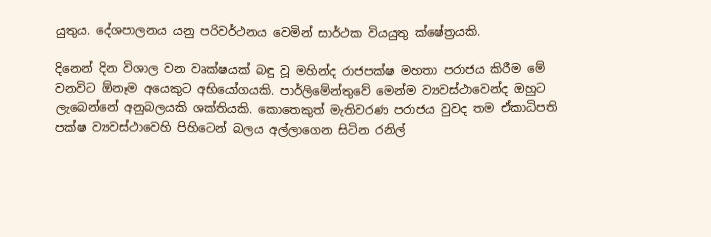යුතුය. දේශපාලනය යනු පරිවර්ථනය වෙමින් සාර්ථක වියයුතු ක්ෂේත්‍රයකි.

දිනෙන් දින විශාල වන වෘක්ෂයක් බඳු වූ මහින්ද රාජපක්ෂ මහතා පරාජය කිරීම මේ වනවිට ඕනෑම අයෙකුට අභියෝගයකි. පාර්ලිමේන්තුවේ මෙන්ම ව්‍යවස්ථාවෙන්ද ඔහුට ලැබෙන්නේ අනුබලයකි ශක්තියකි. කොතෙකුත් මැතිවරණ පරාජය වුවද තම ඒකාධිපති පක්ෂ ව්‍යවස්ථාවෙහි පිහිටෙන් බලය අල්ලාගෙන සිටින රනිල්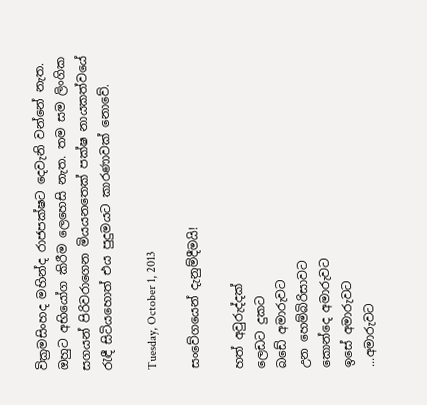වික්‍රමසිංහද මහින්ද රාජපක්ෂට දෙවැනි වන්නේ නැත. ඔහුට අභියෝග කිරීම ලෙහෙසි නැත. තම සම ලිංගික සගයන් පිරිවරාගෙන මියයනතෙක් පක්ෂ නායකත්වයේ රැඳී සිටියහොත් එය පුදුමයට කාරණාවක් නොවේ.

Tuesday, October 1, 2013

සංවේගයෙන් දැනුම්දීමයි!

හත් අවුරුද්දක්
ලෙඩට දුකට
බඩේ අමාරුවට
උන හෙම්බිරිසාවට
කොන්දෙ අමාරුවට
ඉසේ අමාරුවට
...අමාරුවට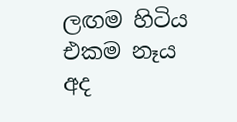ලඟම හිටිය
එකම නෑය
අද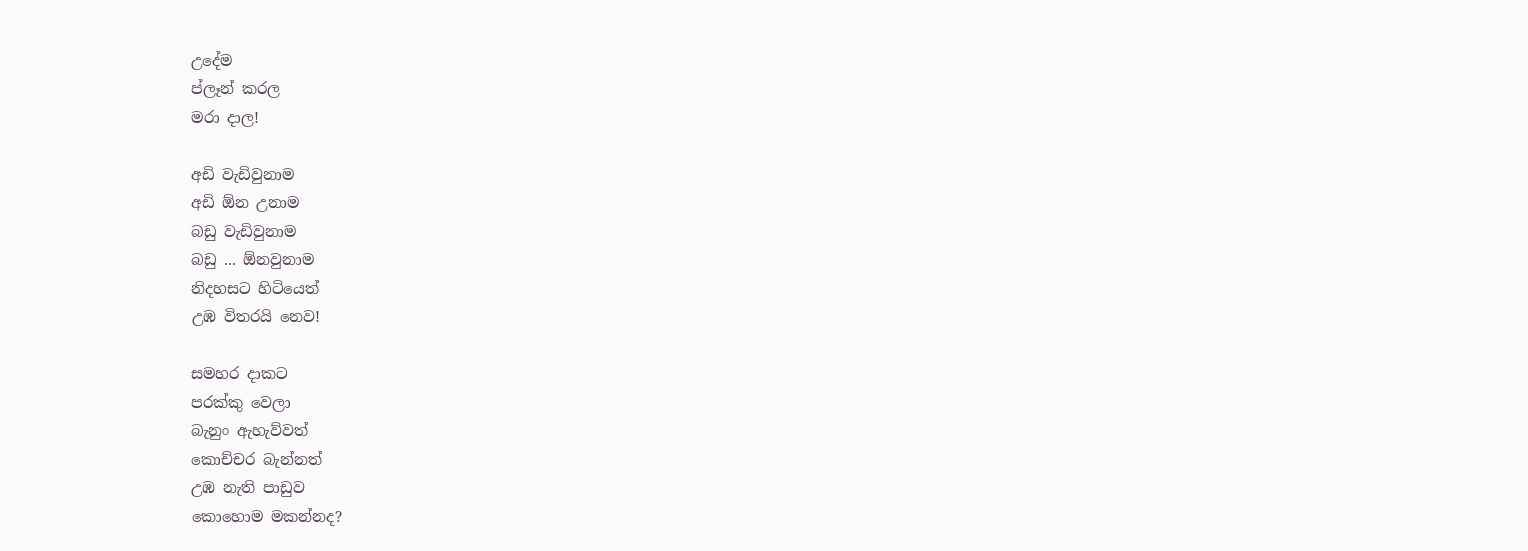උදේම
ප්ලෑන් කරල
මරා දාල!

අඩි වැඩිවුනාම
අඩි ඕන උනාම
බඩු වැඩිවුනාම
බඩු ... ඕනවුනාම
නිදහසට හිටියෙත්
උඹ විතරයි නෙව!

සමහර දාකට
පරක්කු වෙලා
බැනුං ඇහැව්වත්
කොච්චර බැන්නත්
උඹ නැති පාඩුව
කොහොම මකන්නද?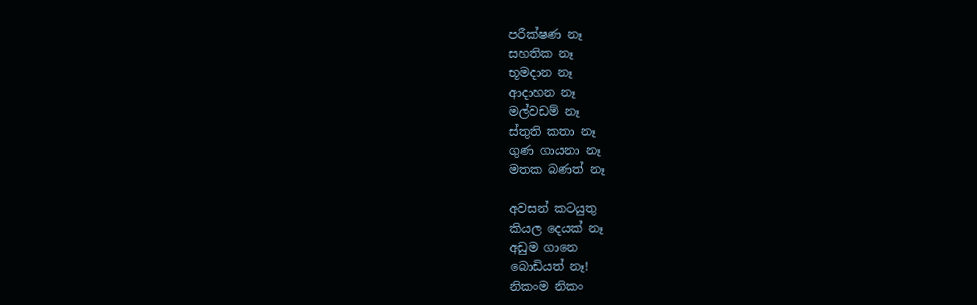පරීක්ෂණ නෑ
සහතික නෑ
භූමදාන නෑ
ආදාහන නෑ
මල්වඩම් නෑ
ස්තුති කතා නෑ
ගුණ ගායනා නෑ
මතක බණත් නෑ

අවසන් කටයුතු
කියල දෙයක් නෑ
අඩුම ගානෙ
බොඩියත් නෑ!
නිකංම නිකං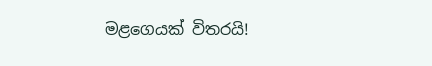මළගෙයක් විතරයි!